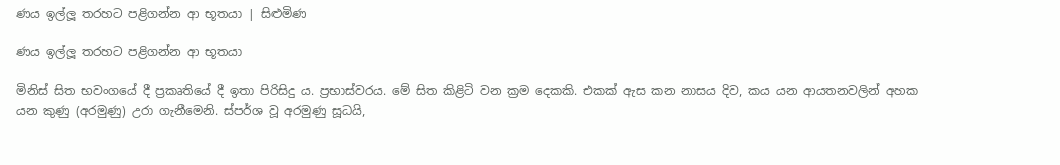ණය ඉල්ලූ තරහට පළිගන්න ආ භූතයා | සිළුමිණ

ණය ඉල්ලූ තරහට පළිගන්න ආ භූතයා

මිනිස් සිත භවංගයේ දී ප්‍රකෘතියේ දී ඉතා පිරිසිදු ය. ප්‍රභාස්වරය. මේ සිත කිළිටි වන ක්‍රම දෙකකි. එකක් ඇස කන නාසය දිව, කය යන ආයතනවලින් අහක යන කුණු (අරමුණු) උරා ගැනීමෙනි. ස්පර්ශ වූ අරමුණු සූධයි,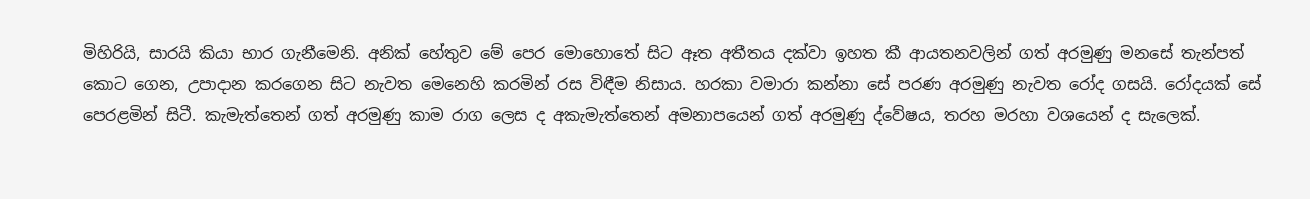මිහිරියි, සාරයි කියා භාර ගැනීමෙනි. අනික් හේතුව මේ පෙර මොහොතේ සිට ඈත අතීතය දක්වා ඉහත කී ආයතනවලින් ගත් අරමුණු මනසේ තැන්පත් කොට ගෙන, උපාදාන කරගෙන සිට නැවත මෙනෙහි කරමින් රස විඳීම නිසාය. හරකා වමාරා කන්නා සේ පරණ අරමුණු නැවත රෝද ගසයි. රෝදයක් සේ පෙරළමින් සිටී. කැමැත්තෙන් ගත් අරමුණු කාම රාග ලෙස ද අකැමැත්තෙන් අමනාපයෙන් ගත් අරමුණු ද්වේෂය, තරහ මරහා වශයෙන් ද සැල‍ෙක්.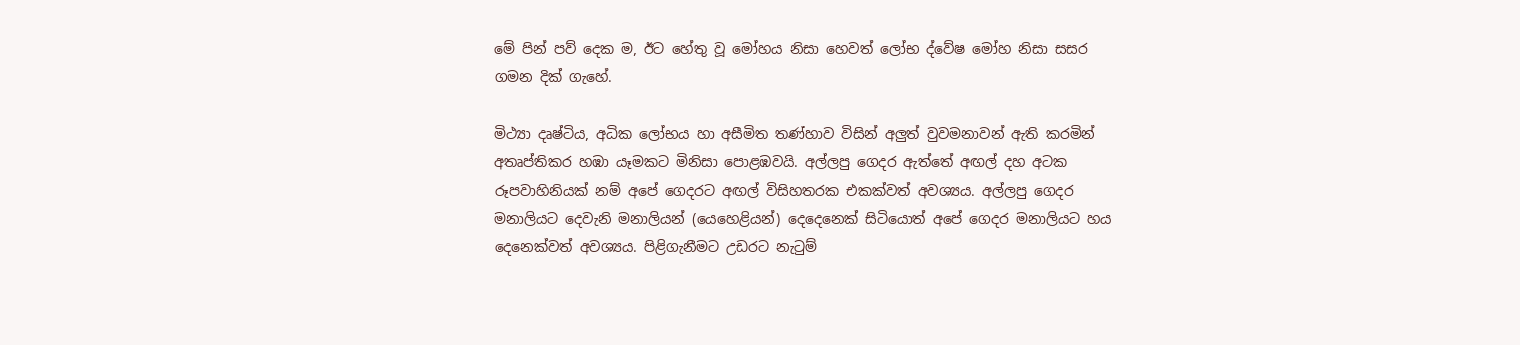මේ පින් පව් දෙක ම, ඊට හේතු වූ මෝහය නිසා හෙවත් ලෝභ ද්වේෂ මෝහ නිසා සසර ගමන දික් ගැහේ.

මිථ්‍යා දෘෂ්ටිය, අධික ලෝභය හා අසීමිත තණ්හාව විසින් අලුත් වුවමනාවන් ඇති කරමින් අතෘප්තිකර හඹා යෑමකට මිනිසා පොළඹවයි. අල්ලපු ගෙදර ඇත්තේ අඟල් දහ අටක රූපවාහිනියක් නම් අපේ ගෙදරට අඟල් විසිහතරක එකක්වත් අවශ්‍යය. අල්ලපු ගෙදර මනාලියට දෙවැනි මනාලියන් (යෙහෙළියන්) දෙදෙනෙක් සිටියොත් අපේ ගෙදර මනාලියට හය දෙනෙක්වත් අවශ්‍යය. පිළිගැනීමට උඩරට නැටුම්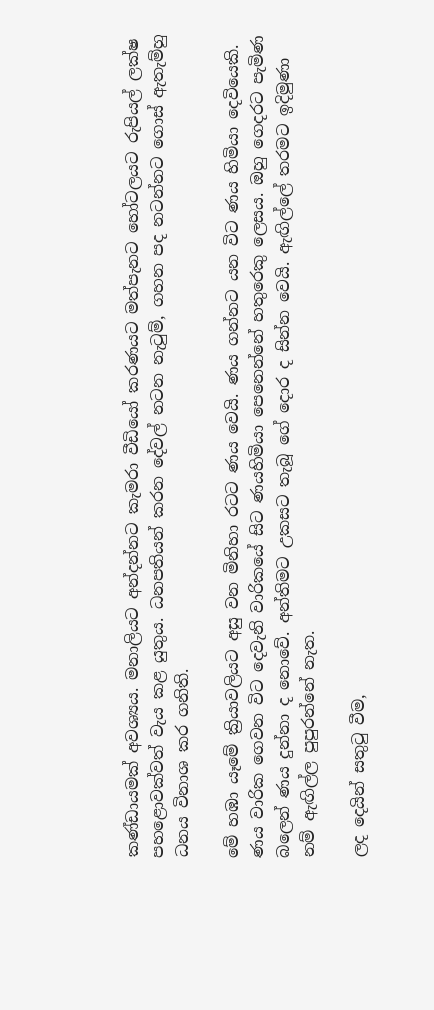කණ්ඩායමක් අවශ්‍යය. මනාලියට අන්දන්නට කැමරා වීඩියෝ කරණයට මත්පැනට හෝටලයට රුපියල් ලක්ෂ පහළොවක්වත් වැය කළ යුතුය. ධනපතියන් කරන දේවල් නටන නැටුම්, ගහන පද නටන්නට ගොස් ඇතැම්හු ධනය විනාශ කර ගනිති.

මේ හඹා යෑමේ ක්‍රියාවලියට අසු වන මිනිහා රටට ණය වෙයි. ණය ගන්නට යන විට ණය හිමියා දෙවියෙකි. ණය වාරික ගෙවන විට දෙවැනි වාරිකයේ සිට ණයහිමියා පෙනෙන්නේ හතුරෙකු ලෙසය. ඔහු ගෙදරට පැමිණ බලෙන් ණය දුන්නා ද නොවේ. අන්තිමට උකසට තැබූ ගේ දොර ද සින්න වෙයි. ඇඟිල්ලේ තරමට ඉදිමුණා නම් ඇඟිල්ල පුපුරන්නේ නැත.

ලද දෙයින් සතුටු වීම,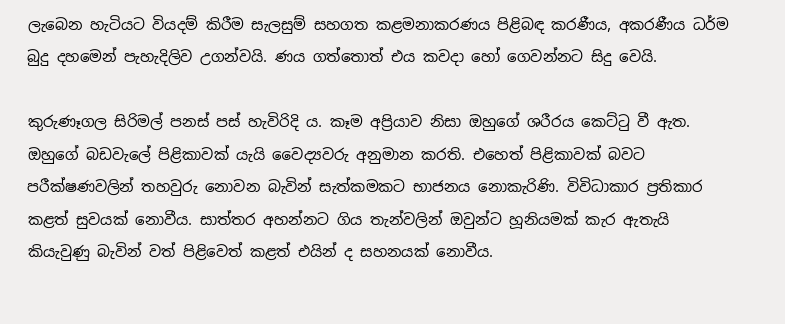ලැබෙන හැටියට වියදම් කිරීම සැලසුම් සහගත කළමනාකරණය පිළිබඳ කරණීය, අකරණීය ධර්ම බුදු දහමෙන් පැහැදිලිව උගන්වයි. ණය ගත්තොත් එය කවදා හෝ ගෙවන්නට සිදු වෙයි.

කුරුණෑගල සිරිමල් පනස් පස් හැවිරිදි ය. කෑම අප්‍රියාව නිසා ඔහුගේ ශරීරය කෙට්ටු වී ඇත. ඔහුගේ බඩවැලේ පිළිකාවක් යැයි වෛද්‍යවරු අනුමාන කරති. එහෙත් පිළිකාවක් බවට පරීක්ෂණවලින් තහවුරු නොවන බැවින් සැත්කමකට භාජනය නොකැරිණි. විවිධාකාර ප්‍රතිකාර කළත් සුවයක් නොවීය. සාත්තර අහන්නට ගිය තැන්වලින් ඔවුන්ට හූනියමක් කැර ඇතැයි කියැවුණු බැවින් වත් පිළිවෙත් කළත් එයින් ද සහනයක් නොවීය.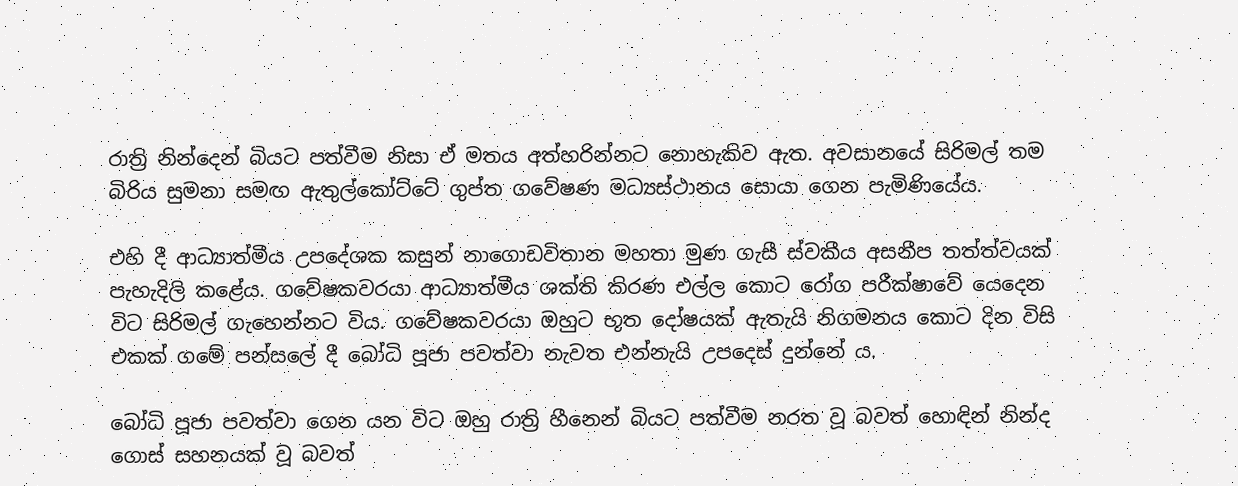රාත්‍රි නින්දෙන් බියට පත්වීම නිසා ඒ මතය අත්හරින්නට නොහැකිව ඇත. අවසානයේ සිරිමල් තම බිරිය සුමනා සමඟ ඇතුල්කෝට්ටේ ගුප්ත ගවේෂණ මධ්‍යස්ථානය සොයා ගෙන පැමිණියේය.

එහි දී ආධ්‍යාත්මීය උපදේශක කසුන් නාගොඩවිතාන මහතා මුණ ගැසී ස්වකීය අසනීප තත්ත්වයක් පැහැදිලි කළේය. ගවේෂකවරයා ආධ්‍යාත්මීය ශක්ති කිරණ එල්ල කොට රෝග පරීක්ෂාවේ යෙදෙන විට සිරිමල් ගැහෙන්නට විය. ගවේෂකවරයා ඔහුට භූත ‍දෝෂයක් ඇතැයි නිගමනය කොට දින විසි එකක් ගමේ පන්සලේ දී බෝධි පූජා පවත්වා නැවත එන්නැයි උපදෙස් දුන්නේ ය.

බෝධි පූජා පවත්වා ගෙන යන විට ඔහු රාත්‍රි හීනෙන් බියට පත්වීම නරත වූ බවත් හොඳින් නින්ද ගොස් සහනයක් වූ බවත්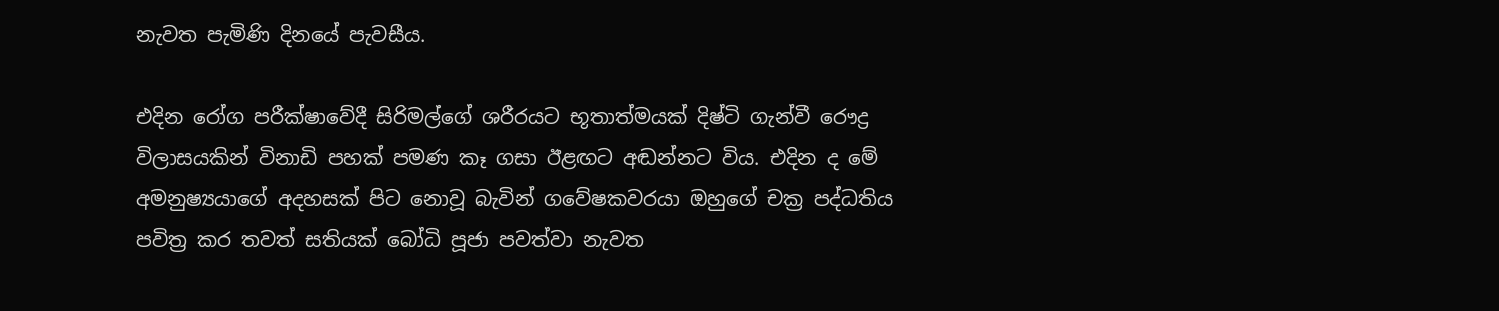නැවත පැමිණි දිනයේ පැවසීය.

එදින රෝග පරීක්ෂාවේදී සිරිමල්ගේ ශරීරයට භූතාත්මයක් දිෂ්ටි ගැන්වී රෞද්‍ර විලාසයකින් විනාඩි පහක් පමණ කෑ ගසා ඊළඟට අඬන්නට විය. එදින ද මේ අමනුෂ්‍යයාගේ අදහසක් පිට නොවූ බැවින් ගවේෂකවරයා ඔහුගේ චක්‍ර පද්ධතිය පවිත්‍ර කර තවත් සතියක් බෝධි පූජා පවත්වා නැවත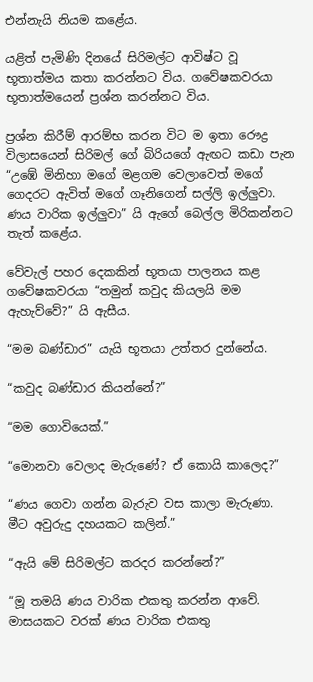එන්නැයි නියම කළේය.

යළිත් පැමිණි දිනයේ සිරිමල්ට ආවිෂ්ට වූ භූතාත්මය කතා කරන්නට විය. ගවේෂකවරයා භූතාත්මයෙන් ප්‍රශ්න කරන්නට විය.

ප්‍රශ්න කිරීම් ආරම්භ කරන විට ම ඉතා රෞද්‍ර විලාසයෙන් සිරිමල් ගේ බිරියගේ ඇඟට කඩා පැන “උඹේ මිනිහා මගේ මළගම වෙලාවෙත් මගේ ගෙදරට ඇවිත් මගේ ගෑනිගෙන් සල්ලි ඉල්ලුවා. ණය වාරික ඉල්ලුවා” යි ඇගේ බෙල්ල මිරිකන්නට තැත් කළේය.

වේවැල් පහර දෙකකින් භූතයා පාලනය කළ ගවේෂකවරයා “තමුන් කවුද කියලයි මම ඇහැව්වේ?” යි ඇසීය.

“මම බණ්ඩාර” යැයි භූතයා උත්තර දුන්නේය.

“කවුද බණ්ඩාර කියන්නේ?”

“මම ගොවියෙක්.”

“මොනවා වෙලාද මැරුණේ? ඒ කොයි කාලෙද?”

“ණය ගෙවා ගන්න බැරුව වස කාලා මැරුණා. මීට අවුරුදු දහයකට කලින්.”

“ඇයි මේ සිරිමල්ට කරදර කරන්නේ?”

“මූ තමයි ණය වාරික එකතු කරන්න ආවේ. මාසයකට වරක් ණය වාරික එකතු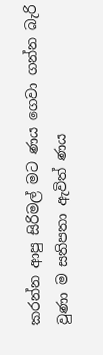කරන්න ආපු සිරිමල් මට ණය ගෙවා ගන්න බැරි වුණා ම සතිපතා ඇවිත් ණය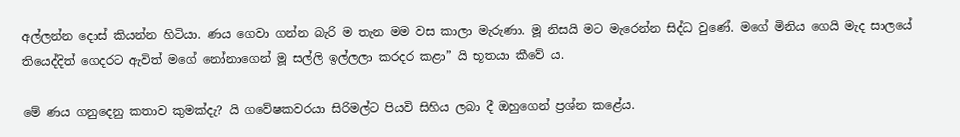අල්ලන්න දොස් කියන්න හිටියා. ණය ගෙවා ගන්න බැරි ම තැන මම වස කාලා මැරුණා. මූ නිසයි මට මැරෙන්න සිද්ධ වුණේ. මගේ මිනිය ගෙයි මැද සාලයේ තියෙද්දිත් ගෙදරට ඇවිත් මගේ නෝනාගෙන් මූ සල්ලි ඉල්ලලා කරදර කළා” යි භූතයා කීවේ ය.

මේ ණය ගනුදෙනු කතාව කුමක්දැ? යි ගවේෂකවරයා සිරිමල්ට පියවි සිහිය ලබා දී ඔහුගෙන් ප්‍රශ්න කළේය.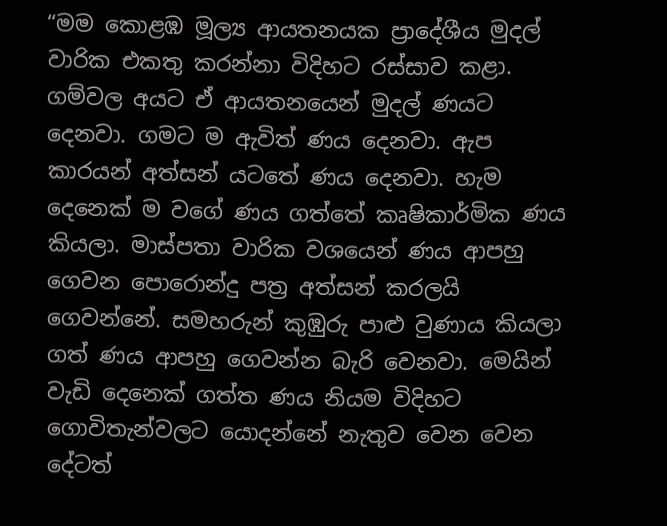“මම කොළඹ මූල්‍ය ආයතනයක ප්‍රාදේශීය මුදල් වාරික එකතු කරන්නා විදිහට රස්සාව කළා. ගම්වල අයට ඒ ආයතනයෙන් මුදල් ණයට දෙනවා. ගමට ම ඇවිත් ණය දෙනවා. ඇප කාරයන් අත්සන් යටතේ ණය දෙනවා. හැම දෙනෙක් ම වගේ ණය ගත්තේ කෘෂිකාර්මික ණය කියලා. මාස්පතා වාරික වශයෙන් ණය ආපහු ගෙවන පොරොන්දු පත්‍ර අත්සන් කරලයි ගෙවන්නේ. සමහරුන් කුඹුරු පාළු වුණාය කියලා ගත් ණය ආපහු ගෙවන්න බැරි වෙනවා. මෙයින් වැඩි දෙනෙක් ගත්ත ණය නියම විදිහට ගොවිතැන්වලට යොදන්නේ නැතුව වෙන වෙන දේටත්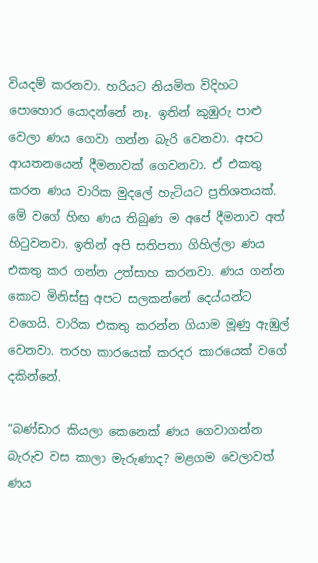වියදම් කරනවා. හරියට නියමිත විදිහට පොහොර යොදන්නේ නෑ. ඉතින් කුඹුරු පාළු වෙලා ණය ගෙවා ගන්න බැරි වෙනවා. අපට ආයතනයෙන් දීමනාවක් ගෙවනවා. ඒ එකතු කරන ණය වාරික මුදලේ හැටියට ප්‍රතිශතයක්. මේ වගේ හිඟ ණය තිබුණ ම අපේ දීමනාව අත් හිටුවනවා. ඉතින් අපි සතිපතා ගිහිල්ලා ණය එකතු කර ගන්න උත්සාහ කරනවා. ණය ගන්න කොට මිනිස්සු අපට සලකන්නේ දෙය්යන්ට වගෙයි. වාරික එකතු කරන්න ගියාම මූණු ඇඹුල් වෙනවා. තරහ කාරයෙක් කරදර කාරයෙක් වගේ දකින්නේ.

“බණ්ඩාර කියලා කෙනෙක් ණය ගෙවාගන්න බැරුව වස කාලා මැරුණාද? මළගම වෙලාවත් ණය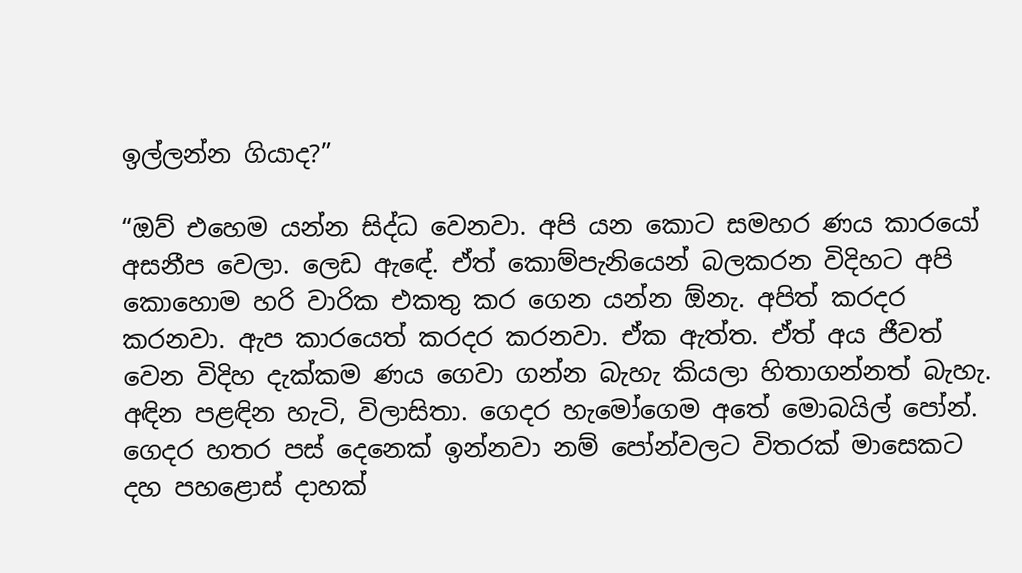ඉල්ලන්න ගියාද?”

“ඔව් එහෙම යන්න සිද්ධ වෙනවා. අපි යන කොට සමහර ණය කාරයෝ අසනීප වෙලා. ලෙඩ ඇ‍ඳේ. ඒත් කොම්පැනියෙන් බලකරන විදිහට අපි කොහොම හරි වාරික එකතු කර ගෙන යන්න ඕනැ. අපිත් කරදර කරනවා. ඇප කාරයෙත් කරදර කරනවා. ඒක ඇත්ත. ඒත් අය ජීවත් වෙන විදිහ දැක්කම ණය ගෙවා ගන්න බැහැ කියලා හිතාගන්නත් බැහැ. අඳින පළඳින හැටි, විලාසිතා. ගෙදර හැමෝගෙම අතේ මොබයිල් පෝන්. ගෙදර හතර පස් දෙනෙක් ඉන්නවා නම් පෝන්වලට විතරක් මාසෙකට දහ පහළොස් දාහක්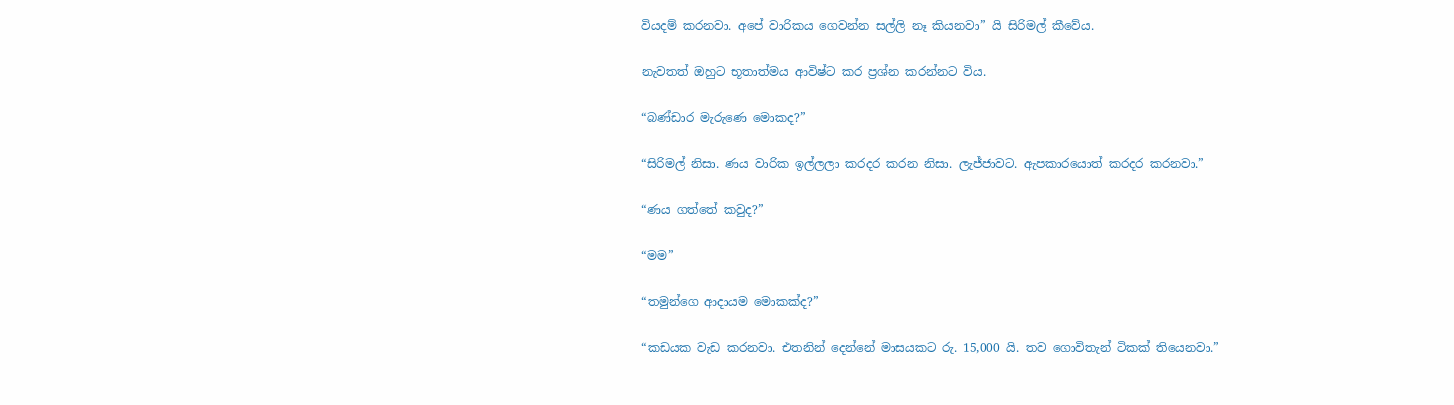වියදම් කරනවා. අපේ වාරිකය ගෙවන්න සල්ලි නෑ කියනවා” යි සිරිමල් කීවේය.

නැවතත් ඔහුට භූතාත්මය ආවිෂ්ට කර ප්‍රශ්න කරන්නට විය.

“බණ්ඩාර මැරුණෙ මොකද?”

“සිරිමල් නිසා. ණය වාරික ඉල්ලලා කරදර කරන නිසා. ලැජ්ජාවට. ඇපකාරයොත් කරදර කරනවා.”

“ණය ගත්තේ කවුද?”

“මම”

“තමුන්ගෙ ආදායම මොකක්ද?”

“කඩයක වැඩ කරනවා. එතනින් දෙන්නේ මාසයකට රු. 15,000 යි. තව ගොවිතැන් ටිකක් තියෙනවා.”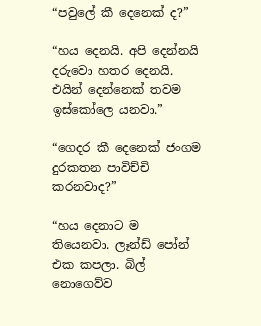“පවුලේ කී දෙනෙක් ද?”

“හය දෙනයි. අපි දෙන්නයි දරුවො හතර දෙනයි. එයින් දෙන්නෙක් තවම ඉස්කෝලෙ යනවා.”

“ගෙදර කී දෙනෙක් ජංගම දුරකතන පාවිච්චි කරනවාද?”

“හය දෙනාට ම තියෙනවා. ලෑන්ඩ් පෝන් එක කපලා. බිල් නොගෙව්ව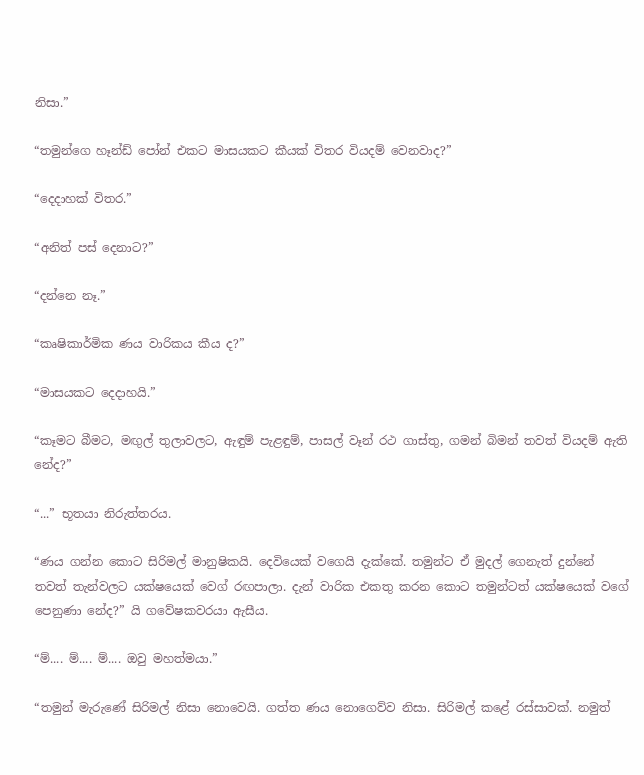නිසා.”

“තමුන්ගෙ හෑන්ඩ් පෝන් එකට මාසයකට කීයක් විතර වියදම් වෙනවාද?”

“දෙදාහක් විතර.”

“අනිත් පස් දෙනාට?”

“දන්නෙ නෑ.”

“කෘෂිකාර්මික ණය වාරිකය කීය ද?”

“මාසයකට දෙදාහයි.”

“කෑමට බීමට, මඟුල් තුලාවලට, ඇඳුම් පැළඳුම්, පාසල් වෑන් රථ ගාස්තු, ගමන් බිමන් තවත් වියදම් ඇති නේද?”

“...” භූතයා නිරුත්තරය.

“ණය ගන්න කොට සිරිමල් මානුෂිකයි. දෙවියෙක් වගෙයි දැක්කේ. තමුන්ට ඒ මුදල් ගෙනැත් දුන්නේ තවත් තැන්වලට යක්ෂයෙක් ව‍ෙග් රඟපාලා. දැන් වාරික එකතු කරන කොට තමුන්ටත් යක්ෂයෙක් වගේ පෙනුණා නේද?” යි ගවේෂකවරයා ඇසීය.

“ම්.... ම්.... ම්.... ඔවු මහත්මයා.”

“තමුන් මැරුණේ සිරිමල් නිසා නොවෙයි. ගත්ත ණය නොගෙව්ව නිසා. සිරිමල් කළේ රස්සාවක්. නමුත්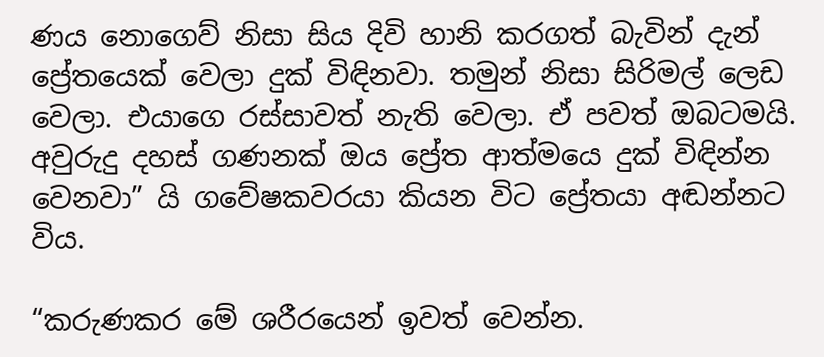ණය නොගෙව් නිසා සිය දිවි හානි කරගත් බැවින් දැන් ප්‍රේතයෙක් වෙලා දුක් විඳිනවා. තමුන් නිසා සිරිමල් ලෙඩ වෙලා. එයාගෙ රස්සාවත් නැති වෙලා. ඒ පවත් ඔබටමයි. අවුරුදු දහස් ගණනක් ඔය ප්‍රේත ආත්මයෙ දුක් විඳින්න වෙනවා” යි ගවේෂකවරයා කියන විට ප්‍රේතයා අඬන්නට විය.

“කරුණකර මේ ශරීරයෙන් ඉවත් වෙන්න.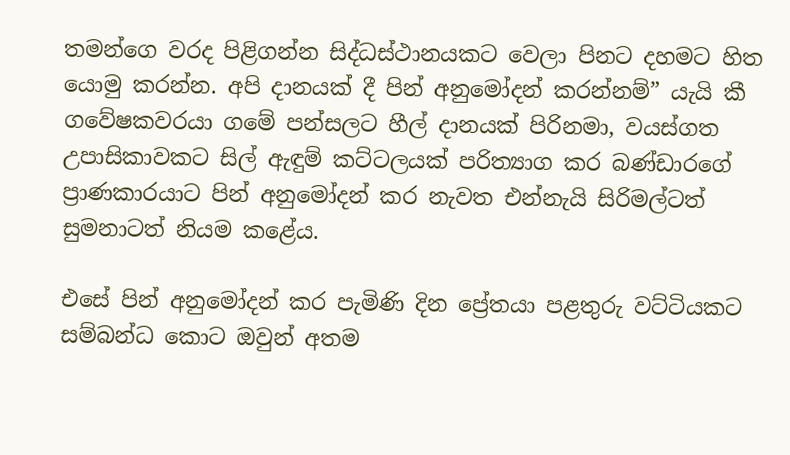තමන්ගෙ වරද පිළිගන්න සිද්ධස්ථානයකට වෙලා පිනට දහමට හිත යොමු කරන්න. අපි දානයක් දී පින් අනුමෝදන් කරන්නම්” යැයි කී ගවේෂකවරයා ගමේ පන්සලට හීල් දානයක් පිරිනමා, වයස්ගත උපාසිකාවකට සිල් ඇඳුම් කට්ටලයක් පරිත්‍යාග කර බණ්ඩාරගේ ප්‍රාණකාරයාට පින් අනුමෝදන් කර නැවත එන්නැයි සිරිමල්ටත් සුමනාටත් නියම කළේය.

එසේ පින් අනුමෝදන් කර පැමිණි දින ප්‍රේතයා පළතුරු වට්ටියකට සම්බන්ධ කොට ඔවුන් අතම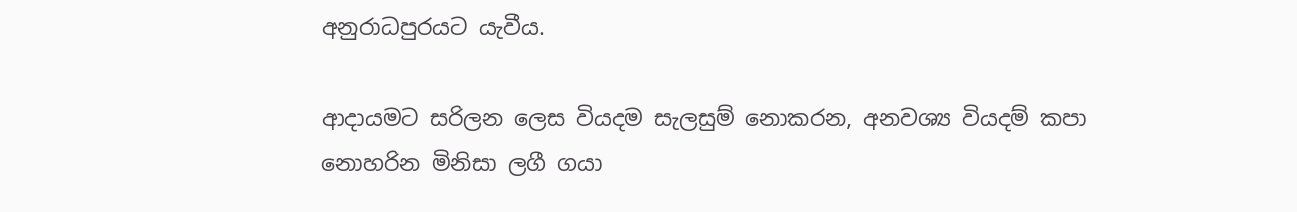අනුරාධපුරයට යැවීය.

ආදායමට සරිලන ලෙස වියදම සැලසුම් ‍නොකරන, අනවශ්‍ය වියදම් කපා නොහරින මිනිසා ලගී ගයා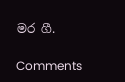මර ගී.

Comments